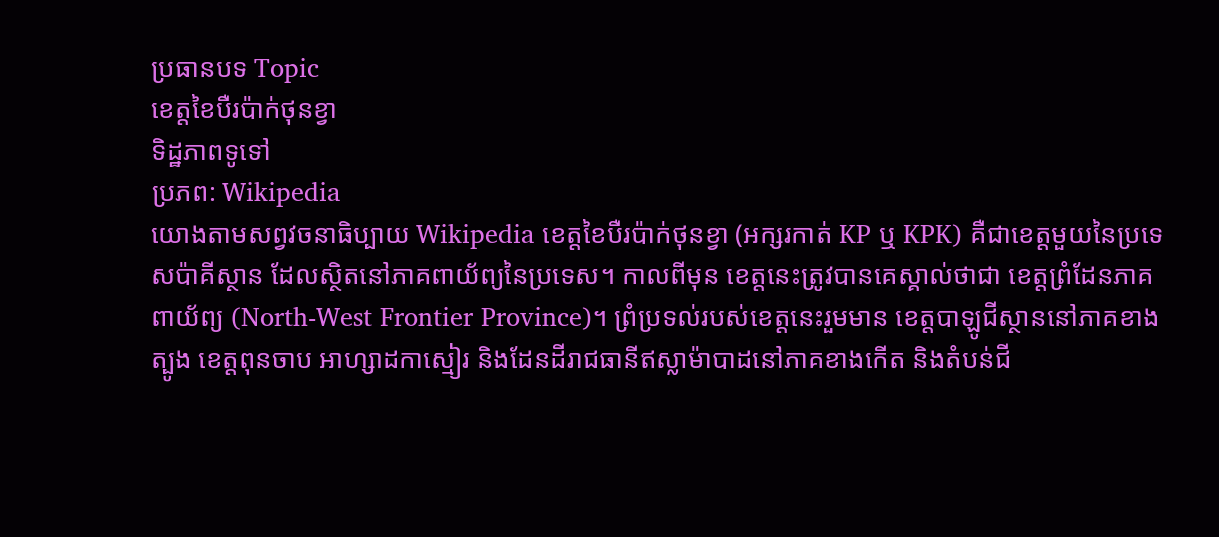ប្រធានបទ Topic
ខេត្តខៃបឺរប៉ាក់ថុនខ្វា
ទិដ្ឋភាពទូទៅ
ប្រភព: Wikipedia
យោងតាមសព្វវចនាធិប្បាយ Wikipedia ខេត្តខៃបឺរប៉ាក់ថុនខ្វា (អក្សរកាត់ KP ឬ KPK) គឺជាខេត្តមួយនៃប្រទេសប៉ាគីស្ថាន ដែលស្ថិតនៅភាគពាយ័ព្យនៃប្រទេស។ កាលពីមុន ខេត្តនេះត្រូវបានគេស្គាល់ថាជា ខេត្តព្រំដែនភាគពាយ័ព្យ (North-West Frontier Province)។ ព្រំប្រទល់របស់ខេត្តនេះរួមមាន ខេត្តបាឡូជីស្ថាននៅភាគខាងត្បូង ខេត្តពុនចាប អាហ្សាដកាស្មៀរ និងដែនដីរាជធានីឥស្លាម៉ាបាដនៅភាគខាងកើត និងតំបន់ជី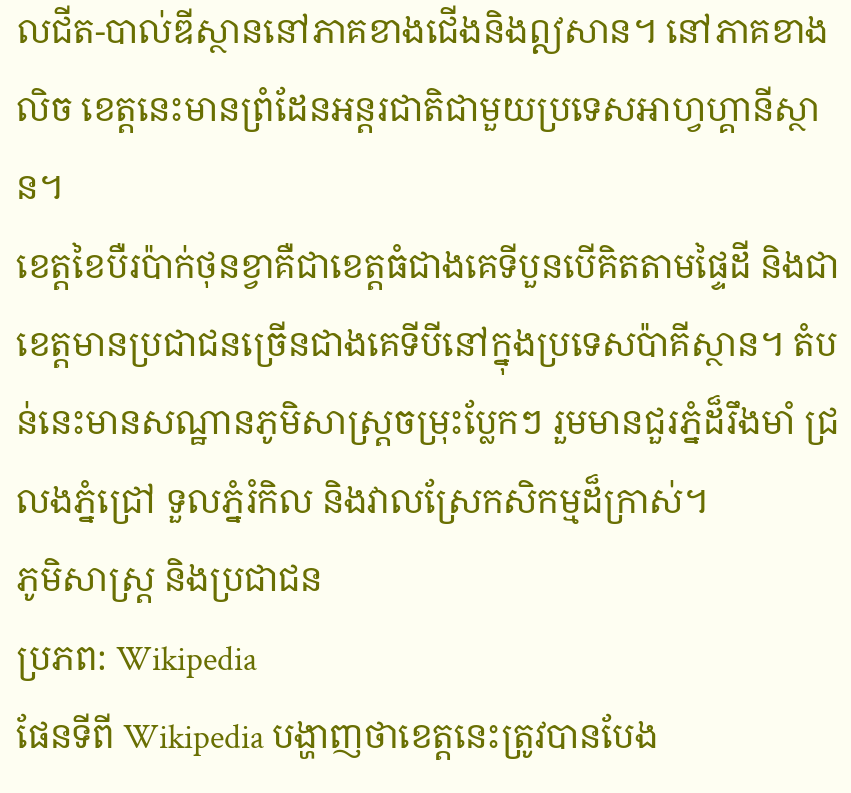លជីត-បាល់ឌីស្ថាននៅភាគខាងជើងនិងឦសាន។ នៅភាគខាងលិច ខេត្តនេះមានព្រំដែនអន្តរជាតិជាមួយប្រទេសអាហ្វហ្គានីស្ថាន។
ខេត្តខៃបឺរប៉ាក់ថុនខ្វាគឺជាខេត្តធំជាងគេទីបួនបើគិតតាមផ្ទៃដី និងជាខេត្តមានប្រជាជនច្រើនជាងគេទីបីនៅក្នុងប្រទេសប៉ាគីស្ថាន។ តំបន់នេះមានសណ្ឋានភូមិសាស្ត្រចម្រុះប្លែកៗ រួមមានជួរភ្នំដ៏រឹងមាំ ជ្រលងភ្នំជ្រៅ ទួលភ្នំរំកិល និងវាលស្រែកសិកម្មដ៏ក្រាស់។
ភូមិសាស្ត្រ និងប្រជាជន
ប្រភព: Wikipedia
ផែនទីពី Wikipedia បង្ហាញថាខេត្តនេះត្រូវបានបែង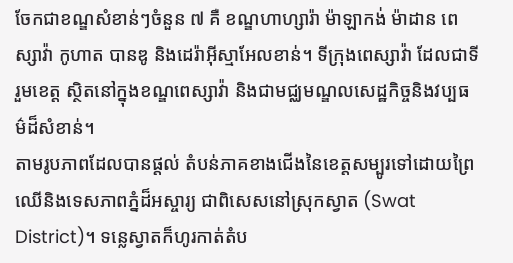ចែកជាខណ្ឌសំខាន់ៗចំនួន ៧ គឺ ខណ្ឌហាហ្សារ៉ា ម៉ាឡាកង់ ម៉ាដាន ពេស្សាវ៉ា កូហាត បានឌូ និងដេរ៉ាអ៊ីស្មាអែលខាន់។ ទីក្រុងពេស្សាវ៉ា ដែលជាទីរួមខេត្ត ស្ថិតនៅក្នុងខណ្ឌពេស្សាវ៉ា និងជាមជ្ឈមណ្ឌលសេដ្ឋកិច្ចនិងវប្បធម៌ដ៏សំខាន់។
តាមរូបភាពដែលបានផ្តល់ តំបន់ភាគខាងជើងនៃខេត្តសម្បូរទៅដោយព្រៃឈើនិងទេសភាពភ្នំដ៏អស្ចារ្យ ជាពិសេសនៅស្រុកស្វាត (Swat District)។ ទន្លេស្វាតក៏ហូរកាត់តំប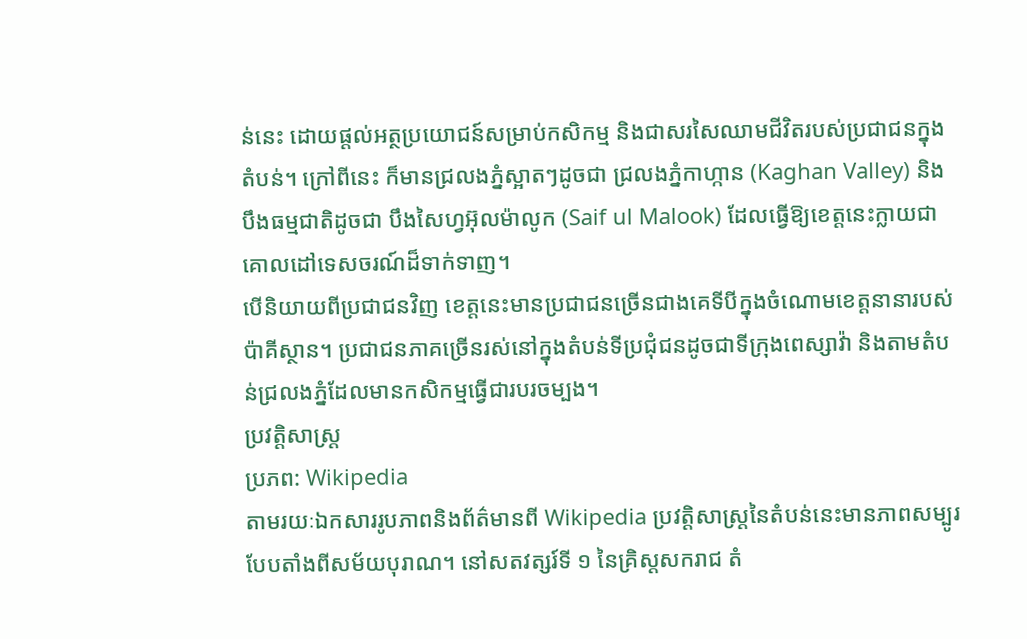ន់នេះ ដោយផ្តល់អត្ថប្រយោជន៍សម្រាប់កសិកម្ម និងជាសរសៃឈាមជីវិតរបស់ប្រជាជនក្នុងតំបន់។ ក្រៅពីនេះ ក៏មានជ្រលងភ្នំស្អាតៗដូចជា ជ្រលងភ្នំកាហ្កាន (Kaghan Valley) និងបឹងធម្មជាតិដូចជា បឹងសៃហ្វអ៊ុលម៉ាលូក (Saif ul Malook) ដែលធ្វើឱ្យខេត្តនេះក្លាយជាគោលដៅទេសចរណ៍ដ៏ទាក់ទាញ។
បើនិយាយពីប្រជាជនវិញ ខេត្តនេះមានប្រជាជនច្រើនជាងគេទីបីក្នុងចំណោមខេត្តនានារបស់ប៉ាគីស្ថាន។ ប្រជាជនភាគច្រើនរស់នៅក្នុងតំបន់ទីប្រជុំជនដូចជាទីក្រុងពេស្សាវ៉ា និងតាមតំបន់ជ្រលងភ្នំដែលមានកសិកម្មធ្វើជារបរចម្បង។
ប្រវត្តិសាស្ត្រ
ប្រភព: Wikipedia
តាមរយៈឯកសាររូបភាពនិងព័ត៌មានពី Wikipedia ប្រវត្តិសាស្ត្រនៃតំបន់នេះមានភាពសម្បូរបែបតាំងពីសម័យបុរាណ។ នៅសតវត្សរ៍ទី ១ នៃគ្រិស្តសករាជ តំ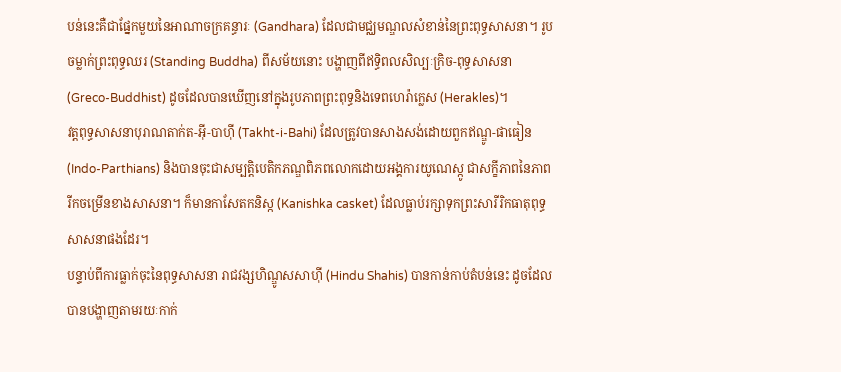បន់នេះគឺជាផ្នែកមួយនៃអាណាចក្រគន្ធារៈ (Gandhara) ដែលជាមជ្ឈមណ្ឌលសំខាន់នៃព្រះពុទ្ធសាសនា។ រូបចម្លាក់ព្រះពុទ្ធឈរ (Standing Buddha) ពីសម័យនោះ បង្ហាញពីឥទ្ធិពលសិល្បៈក្រិច-ពុទ្ធសាសនា (Greco-Buddhist) ដូចដែលបានឃើញនៅក្នុងរូបភាពព្រះពុទ្ធនិងទេពហេរ៉ាក្លេស (Herakles)។
វត្តពុទ្ធសាសនាបុរាណតាក់ត-អ៊ី-បាហ៊ី (Takht-i-Bahi) ដែលត្រូវបានសាងសង់ដោយពួកឥណ្ឌូ-ផាធៀន (Indo-Parthians) និងបានចុះជាសម្បត្តិបេតិកភណ្ឌពិភពលោកដោយអង្គការយូណេស្កូ ជាសក្ខីភាពនៃភាពរីកចម្រើនខាងសាសនា។ ក៏មានកាសែតកនិស្ក (Kanishka casket) ដែលធ្លាប់រក្សាទុកព្រះសារីរិកធាតុពុទ្ធសាសនាផងដែរ។
បន្ទាប់ពីការធ្លាក់ចុះនៃពុទ្ធសាសនា រាជវង្សហិណ្ឌូសសាហ៊ី (Hindu Shahis) បានកាន់កាប់តំបន់នេះ ដូចដែលបានបង្ហាញតាមរយៈកាក់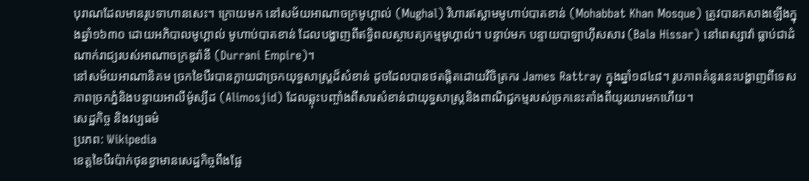បុរាណដែលមានរូបទាហានសេះ។ ក្រោយមក នៅសម័យអាណាចក្រមូហ្គាល់ (Mughal) វិហារឥស្លាមមូហាប់បាតខាន់ (Mohabbat Khan Mosque) ត្រូវបានកសាងឡើងក្នុងឆ្នាំ១៦៣០ ដោយអភិបាលមូហ្គាល់ មូហាប់បាតខាន់ ដែលបង្ហាញពីឥទ្ធិពលស្ថាបត្យកម្មមូហ្គាល់។ បន្ទាប់មក បន្ទាយបាឡាហ៊ីសសារ (Bala Hissar) នៅពេស្សាវ៉ា ធ្លាប់ជាដំណាក់រាជ្យរបស់អាណាចក្រឌូរ៉ានី (Durrani Empire)។
នៅសម័យអាណានិគម ច្រកខៃបឺរបានក្លាយជាច្រកយុទ្ធសាស្ត្រដ៏សំខាន់ ដូចដែលបានថតផ្តិតដោយវិចិត្រករ James Rattray ក្នុងឆ្នាំ១៨៤៨។ រូបភាពគំនូរនេះបង្ហាញពីទេសភាពច្រកភ្នំនិងបន្ទាយអាលីម៉ូស្យីដ (Alimosjid) ដែលឆ្លុះបញ្ចាំងពីសារសំខាន់ជាយុទ្ធសាស្ត្រនិងពាណិជ្ជកម្មរបស់ច្រកនេះតាំងពីយូរយារមកហើយ។
សេដ្ឋកិច្ច និងវប្បធម៌
ប្រភព: Wikipedia
ខេត្តខៃបឺរប៉ាក់ថុនខ្វាមានសេដ្ឋកិច្ចពឹងផ្អែ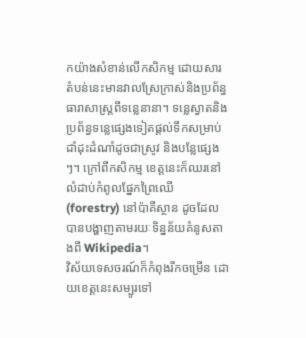កយ៉ាងសំខាន់លើកសិកម្ម ដោយសារតំបន់នេះមានវាលស្រែក្រាស់និងប្រព័ន្ធធារាសាស្ត្រពីទន្លេនានា។ ទន្លេស្វាតនិងប្រព័ន្ធទន្លេផ្សេងទៀតផ្តល់ទឹកសម្រាប់ដាំដុះដំណាំដូចជាស្រូវ និងបន្លែផ្សេងៗ។ ក្រៅពីកសិកម្ម ខេត្តនេះក៏ឈរនៅលំដាប់កំពូលផ្នែកព្រៃឈើ (forestry) នៅប៉ាគីស្ថាន ដូចដែលបានបង្ហាញតាមរយៈទិន្នន័យគំនូសតាងពី Wikipedia។
វិស័យទេសចរណ៍ក៏កំពុងរីកចម្រើន ដោយខេត្តនេះសម្បូរទៅ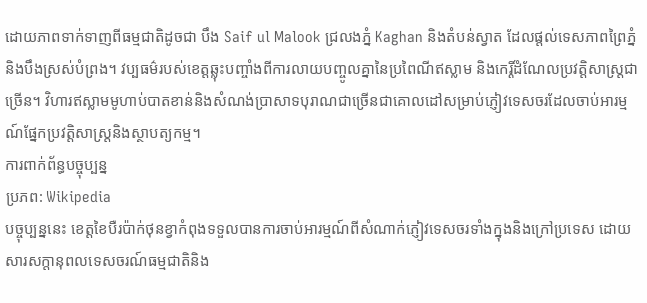ដោយភាពទាក់ទាញពីធម្មជាតិដូចជា បឹង Saif ul Malook ជ្រលងភ្នំ Kaghan និងតំបន់ស្វាត ដែលផ្តល់ទេសភាពព្រៃភ្នំនិងបឹងស្រស់បំព្រង។ វប្បធម៌របស់ខេត្តឆ្លុះបញ្ចាំងពីការលាយបញ្ចូលគ្នានៃប្រពៃណីឥស្លាម និងកេរ្តិ៍ដំណែលប្រវត្តិសាស្ត្រជាច្រើន។ វិហារឥស្លាមមូហាប់បាតខាន់និងសំណង់ប្រាសាទបុរាណជាច្រើនជាគោលដៅសម្រាប់ភ្ញៀវទេសចរដែលចាប់អារម្មណ៍ផ្នែកប្រវត្តិសាស្ត្រនិងស្ថាបត្យកម្ម។
ការពាក់ព័ន្ធបច្ចុប្បន្ន
ប្រភព: Wikipedia
បច្ចុប្បន្ននេះ ខេត្តខៃបឺរប៉ាក់ថុនខ្វាកំពុងទទួលបានការចាប់អារម្មណ៍ពីសំណាក់ភ្ញៀវទេសចរទាំងក្នុងនិងក្រៅប្រទេស ដោយសារសក្តានុពលទេសចរណ៍ធម្មជាតិនិង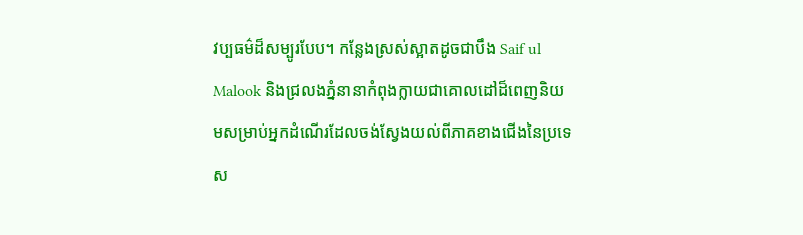វប្បធម៌ដ៏សម្បូរបែប។ កន្លែងស្រស់ស្អាតដូចជាបឹង Saif ul Malook និងជ្រលងភ្នំនានាកំពុងក្លាយជាគោលដៅដ៏ពេញនិយមសម្រាប់អ្នកដំណើរដែលចង់ស្វែងយល់ពីភាគខាងជើងនៃប្រទេស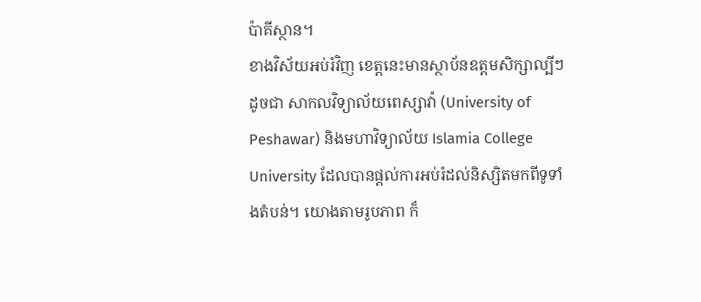ប៉ាគីស្ថាន។
ខាងវិស័យអប់រំវិញ ខេត្តនេះមានស្ថាប័នឧត្តមសិក្សាល្បីៗដូចជា សាកលវិទ្យាល័យពេស្សាវ៉ា (University of Peshawar) និងមហាវិទ្យាល័យ Islamia College University ដែលបានផ្តល់ការអប់រំដល់និស្សិតមកពីទូទាំងតំបន់។ យោងតាមរូបភាព ក៏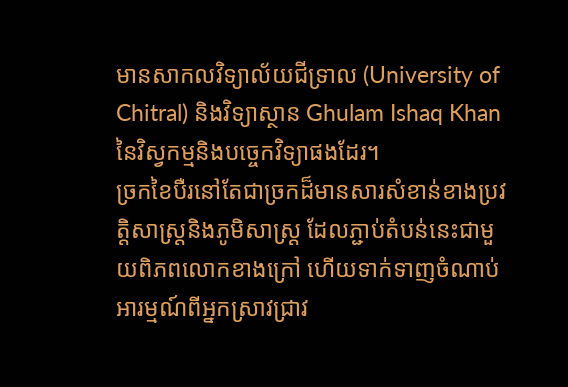មានសាកលវិទ្យាល័យជីទ្រាល (University of Chitral) និងវិទ្យាស្ថាន Ghulam Ishaq Khan នៃវិស្វកម្មនិងបច្ចេកវិទ្យាផងដែរ។
ច្រកខៃបឺរនៅតែជាច្រកដ៏មានសារសំខាន់ខាងប្រវត្តិសាស្ត្រនិងភូមិសាស្ត្រ ដែលភ្ជាប់តំបន់នេះជាមួយពិភពលោកខាងក្រៅ ហើយទាក់ទាញចំណាប់អារម្មណ៍ពីអ្នកស្រាវជ្រាវ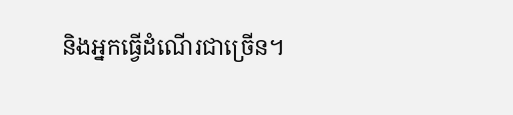និងអ្នកធ្វើដំណើរជាច្រើន។